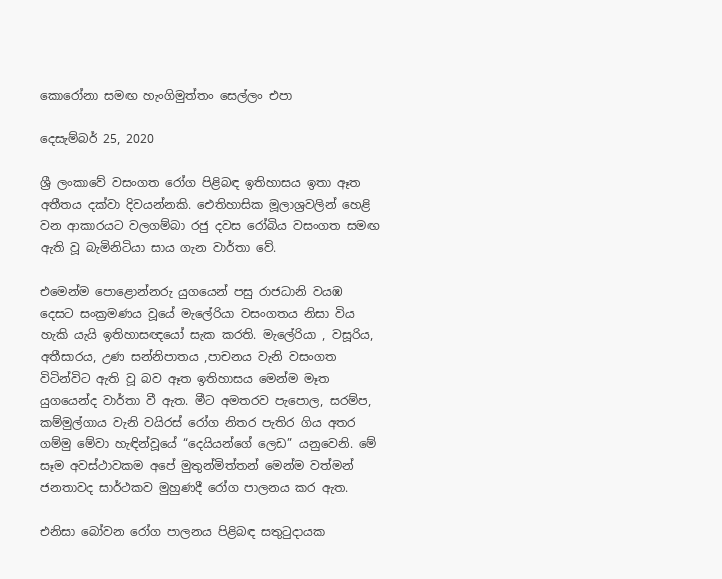කොරෝනා සමඟ හැංගිමුත්තං සෙල්ලං එපා

දෙසැම්බර් 25, 2020

ශ්‍රී ලංකාවේ වසංගත රෝග පිළිබඳ ඉතිහාසය ඉතා ඈත අතීතය දක්වා දිවයන්නකි. ඓතිහාසික මූලාශ්‍රවලින් හෙළි වන ආකාරයට වලගම්බා රජු දවස රෝබිය වසංගත සමඟ ඇති වූ බැමිනිටියා සාය ගැන වාර්තා වේ.

එමෙන්ම පොළොන්නරු යුගයෙන් පසු රාජධානි වයඹ දෙසට සංක්‍රමණය වූයේ මැලේරියා වසංගතය නිසා විය හැකි යැයි ඉතිහාසඥයෝ සැක කරති. මැලේරියා , වසූරිය, අතීසාරය, උණ සන්නිපාතය ,පාචනය වැනි වසංගත විටින්විට ඇති වූ බව ඈත ඉතිහාසය මෙන්ම මෑත යුගයෙන්ද වාර්තා වී ඇත. මීට අමතරව පැපොල, සරම්ප, කම්මුල්ගාය වැනි වයිරස් රෝග නිතර පැතිර ගිය අතර ගම්මු මේවා හැඳින්වූයේ “දෙයියන්ගේ ලෙඩ” යනුවෙනි. මේ සෑම අවස්ථාවකම අපේ මුතුන්මිත්තන් මෙන්ම වත්මන් ජනතාවද සාර්ථකව මුහුණදී රෝග පාලනය කර ඇත.

එනිසා බෝවන රෝග පාලනය පිළිබඳ සතුටුදායක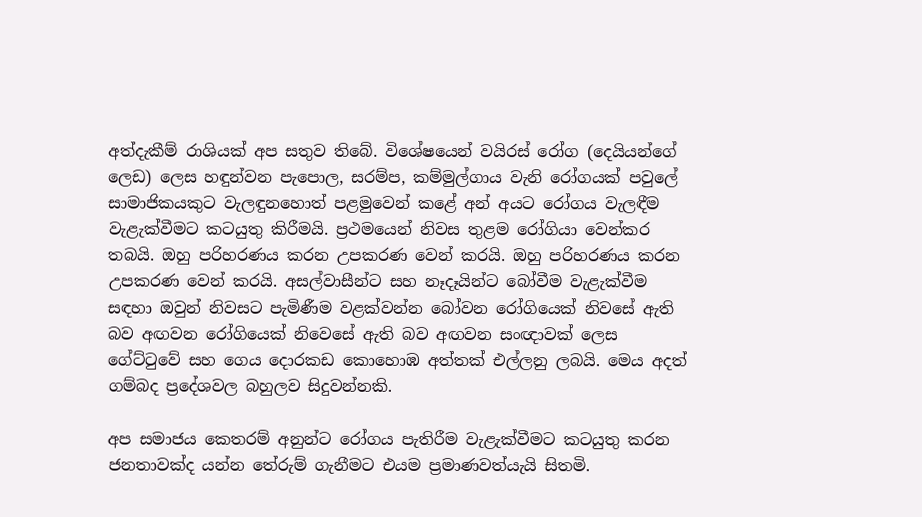අත්දැකීම් රාශියක් අප සතුව තිබේ. විශේෂයෙන් වයිරස් රෝග (දෙයියන්ගේ ලෙඩ) ලෙස හඳුන්වන පැපොල, සරම්ප, කම්මුල්ගාය වැනි රෝගයක් පවුලේ සාමාජිකයකුට වැලඳුනහොත් පළමුවෙන් කළේ අන් අයට රෝගය වැලඳීම වැළැක්වීමට කටයුතු කිරීමයි. ප්‍රථමයෙන් නිවස තුළම රෝගියා වෙන්කර තබයි. ඔහු පරිහරණය කරන උපකරණ වෙන් කරයි. ඔහු පරිහරණය කරන උපකරණ වෙන් කරයි. අසල්වාසීන්ට සහ නෑදෑයින්ට බෝවීම වැළැක්වීම සඳහා ඔවුන් නිවසට පැමිණීම වළක්වන්න බෝවන රෝගියෙක් නිවසේ ඇති බව අඟවන රෝගියෙක් නිවෙසේ ඇති බව අඟවන සංඥාවක් ලෙස ගේට්ටුවේ සහ ගෙය දොරකඩ කොහොඹ අත්තක් එල්ලනු ලබයි. මෙය අදත් ගම්බද ප්‍රදේශවල බහුලව සිදුවන්නකි.

අප සමාජය කෙතරම් අනුන්ට රෝගය පැතිරීම වැළැක්වීමට කටයුතු කරන ජනතාවක්ද යන්න තේරුම් ගැනීමට එයම ප්‍රමාණවත්යැයි සිතමි.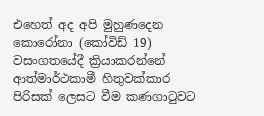එහෙත් අද අපි මුහුණදෙන කොරෝනා (කෝවිඩ් 19) වසංගතයේදී ක්‍රියාකරන්නේ ආත්මාර්ථකාමී හිතුවක්කාර පිරිසක් ලෙසට වීම කණගාටුවට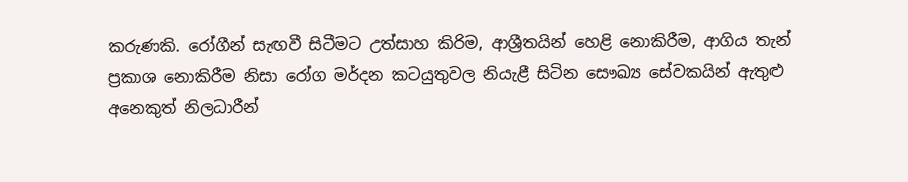කරුණකි. රෝගීන් සැඟවී සිටීමට උත්සාහ කිරිම, ආශ්‍රීතයින් හෙළි නොකිරීම, ආගිය තැන් ප්‍රකාශ නොකිරීම නිසා රෝග මර්දන කටයුතුවල නියැළී සිටින සෞඛ්‍ය සේවකයින් ඇතුළු අනෙකුත් නිලධාරීන්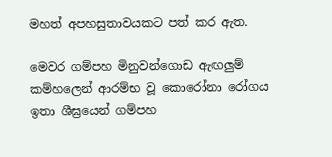මහත් අපහසුතාවයකට පත් කර ඇත.

මෙවර ගම්පහ මිනුවන්ගොඩ ඇඟලුම් කම්හලෙන් ආරම්භ වූ කොරෝනා රෝගය ඉතා ශීඝ්‍රයෙන් ගම්පහ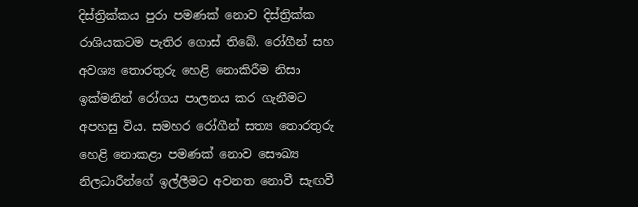දිස්ත්‍රික්කය පුරා පමණක් නොව දිස්ත්‍රික්ක රාශියකටම පැතිර ගොස් තිබේ. රෝගීන් සහ අවශ්‍ය තොරතුරු හෙළි නොකිරීම නිසා ඉක්මනින් රෝගය පාලනය කර ගැනීමට අපහසු විය. සමහර රෝගීන් සත්‍ය තොරතුරු හෙළි නොකළා පමණක් නොව සෞඛ්‍ය නිලධාරීන්ගේ ඉල්ලීමට අවනත නොවී සැඟවී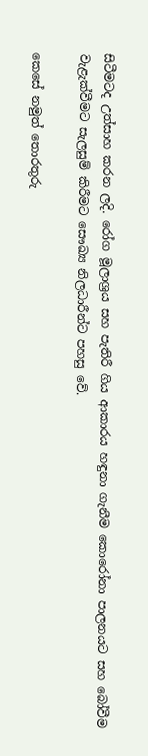සිටීමටද උත්සාහ කරන ලදි. රෝග මූලාශ්‍රය සහ පැතිරී ගිය ආකාරය හඳුනා ගැනීම කොරෝනා පාලනයට සහ බෝවීම වැළැක්වීමට සැලසුම් කිරීමට සෞඛ්‍ය නිලධාරීන්ට පහසු වේ.

කෙසේ නමුත් තොරතුරු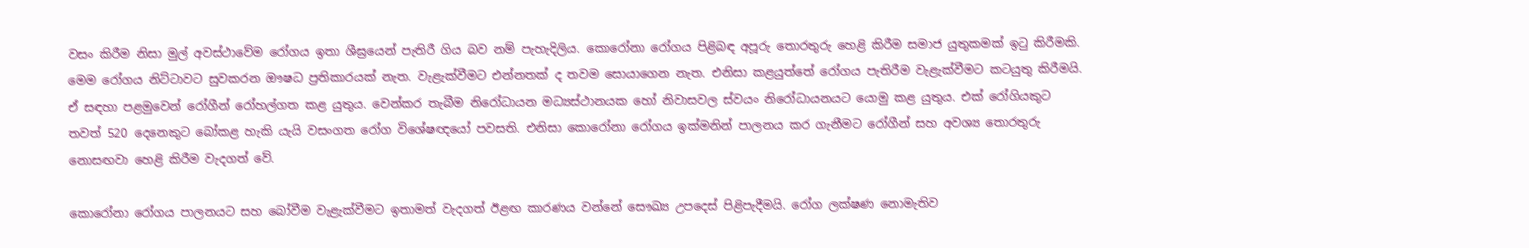වසං කිරීම නිසා මුල් අවස්ථාවේම රෝගය ඉතා ශීඝ්‍රයෙන් පැතිරී ගිය බව නම් පැහැදිලිය. කොරෝනා රෝගය පිළිබඳ අපූරු තොරතුරු හෙළි කිරීම සමාජ යුතුකමක් ඉටු කිරීමකි. මෙම රෝගය නිට්ටාවට සුවකරන ඖෂධ ප්‍රතිකාරයක් නැත. වැළැක්වීමට එන්නතක් ද තවම සොයාගෙන නැත. එනිසා කළයුත්තේ රෝගය පැතිරීම වැළැක්වීමට කටයුතු කිරීමයි. ඒ සඳහා පළමුවෙන් රෝගීන් රෝහල්ගත කළ යුතුය. වෙන්කර තැබීම නිරෝධායන මධ්‍යස්ථානයක හෝ නිවාසවල ස්වයං නිරෝධායනයට යොමු කළ යුතුය. එක් රෝගියකුට තවත් 520 දෙනෙකුට බෝකළ හැකි යැයි වසංගත රෝග විශේෂඥයෝ පවසති. එනිසා කොරෝනා රෝගය ඉක්මනින් පාලනය කර ගැනීමට රෝගීන් සහ අවශ්‍ය තොරතුරු නොසඟවා හෙළි කිරීම වැදගත් වේ.

කොරෝනා රෝගය පාලනයට සහ බෝවීම වැළැක්වීමට ඉතාමත් වැදගත් ඊළඟ කාරණය වන්නේ සෞඛ්‍ය උපදෙස් පිළිපැදීමයි. රෝග ලක්ෂණ නොමැතිව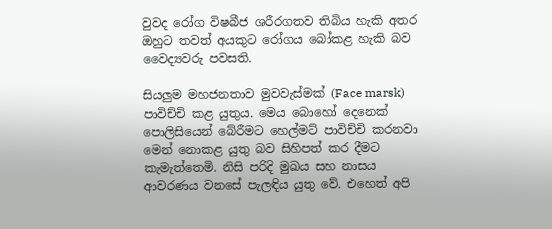වුවද රෝග විෂබීජ ශරීරගතව තිබිය හැකි අතර ඔහුට තවත් අයකුට රෝගය බෝකළ හැකි බව වෛද්‍යවරු පවසති.

සියලුම මහජනතාව මුවවැස්මක් (Face marsk) පාවිච්චි කළ යුතුය. මෙය බොහෝ දෙනෙක් පොලිසියෙන් බේරීමට හෙල්මට් පාවිච්චි කරනවා මෙන් නොකළ යුතු බව සිහිපත් කර දීමට කැමැත්තෙමි. නිසි පරිදි මුඛය සහ නාසය ආවරණය වනසේ පැලඳිය යුතු වේ. එහෙත් අපි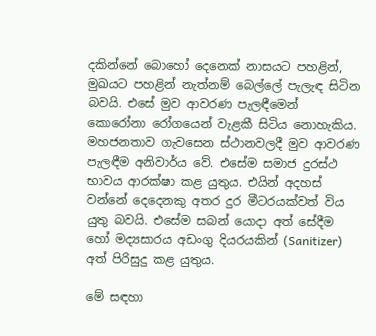දකින්නේ බොහෝ දෙනෙක් නාසයට පහළින්, මුඛයට පහළින් නැත්නම් බෙල්ලේ පැලැඳ සිටින බවයි. එසේ මුව ආවරණ පැලඳීමෙන් කොරෝනා රෝගයෙන් වැළකී සිටිය නොහැකිය. මහජනතාව ගැවසෙන ස්ථානවලදී මුව ආවරණ පැලඳීම අනිවාර්ය වේ. එසේම සමාජ දුරස්ථ භාවය ආරක්ෂා කළ යුතුය. එයින් අදහස් වන්නේ දෙදෙනකු අතර දුර මීටරයක්වත් විය යුතු බවයි. එසේම සබන් යොදා අත් සේදීම හෝ මද්‍යසාරය අඩංගු දියරයකින් (Sanitizer) අත් පිරිසුදු කළ යුතුය.

මේ සඳහා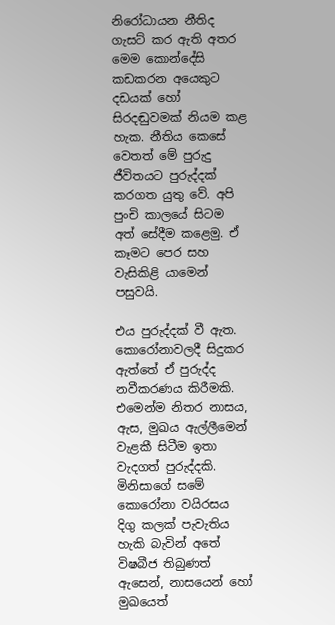නිරෝධායන නීතිද ගැසට් කර ඇති අතර මෙම කොන්දේසි කඩකරන අයෙකුට දඩයක් හෝ සිරදඬුවමක් නියම කළ හැක. නීතිය කෙසේ වෙතත් මේ පුරුදු ජීවිතයට පුරුද්දක් කරගත යුතු වේ. අපි පුංචි කාලයේ සිටම අත් සේදීම කළෙමු. ඒ කෑමට පෙර සහ වැසිකිළි යාමෙන් පසුවයි.

එය පුරුද්දක් වී ඇත. කොරෝනාවලදී සිදුකර ඇත්තේ ඒ පුරුද්ද නවීකරණය කිරීමකි. එමෙන්ම නිතර නාසය, ඇස, මුඛය ඇල්ලීමෙන් වැළකී සිටීම ඉතා වැදගත් පුරුද්දකි. මිනිසාගේ සමේ කොරෝනා වයිරසය දිගු කලක් පැවැතිය හැකි බැවින් අතේ විෂබීජ තිබුණත් ඇසෙන්, නාසයෙන් හෝ මුඛයෙත්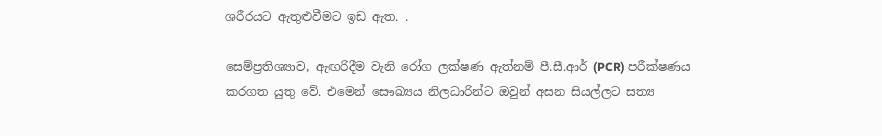ශරීරයට ඇතුළුවීමට ඉඩ ඇත. .

සෙම්ප්‍රතිශ්‍යාව, ඇඟරිදීම වැනි රෝග ලක්ෂණ ඇත්නම් පී.සී.ආර් (PCR) පරීක්ෂණය කරගත යුතු වේ. එමෙන් සෞඛ්‍යය නිලධාරින්ට ඔවුන් අසන සියල්ලට සත්‍ය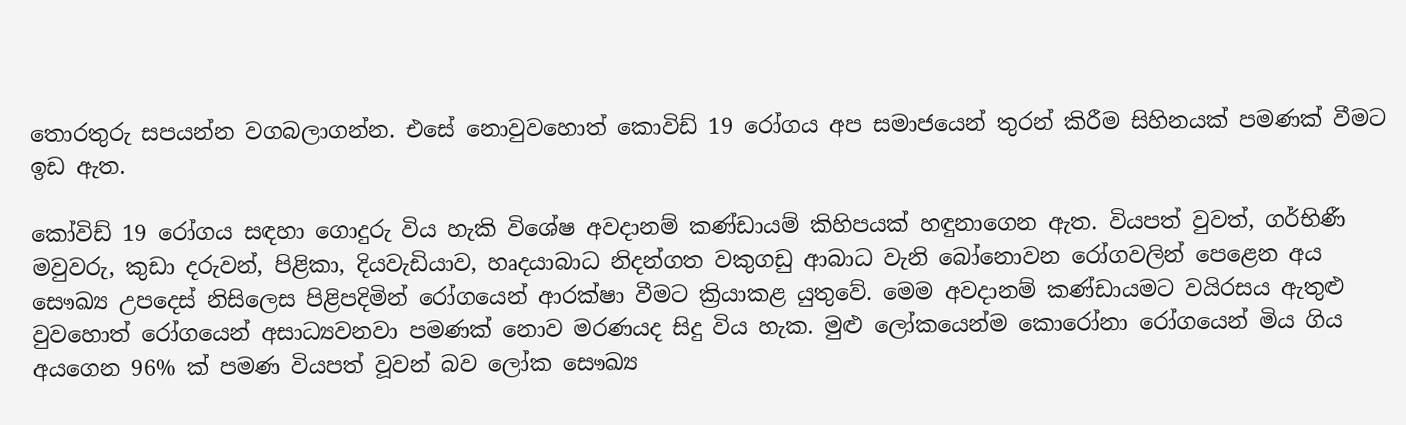තොරතුරු සපයන්න වගබලාගන්න. එසේ නොවුවහොත් කොවිඩ් 19 රෝගය අප සමාජයෙන් තුරන් කිරීම සිහිනයක් පමණක් වීමට ඉඩ ඇත.

කෝවිඩ් 19 රෝගය සඳහා ගොදුරු විය හැකි විශේෂ අවදානම් කණ්ඩායම් කිහිපයක් හඳුනාගෙන ඇත. වියපත් වුවත්, ගර්භිණී මවුවරු, කුඩා දරුවන්, පිළිකා, දියවැඩියාව, හෘදයාබාධ නිදන්ගත වකුගඩු ආබාධ වැනි බෝනොවන රෝගවලින් පෙළෙන අය සෞඛ්‍ය උපදෙස් නිසිලෙස පිළිපදිමින් රෝගයෙන් ආරක්ෂා වීමට ක්‍රියාකළ යුතුවේ. මෙම අවදානම් කණ්ඩායමට වයිරසය ඇතුළු වුවහොත් රෝගයෙන් අසාධ්‍යවනවා පමණක් නොව මරණයද සිදු විය හැක. මුළු ලෝකයෙන්ම කොරෝනා රෝගයෙන් මිය ගිය අයගෙන 96% ක් පමණ වියපත් වූවන් බව ලෝක සෞඛ්‍ය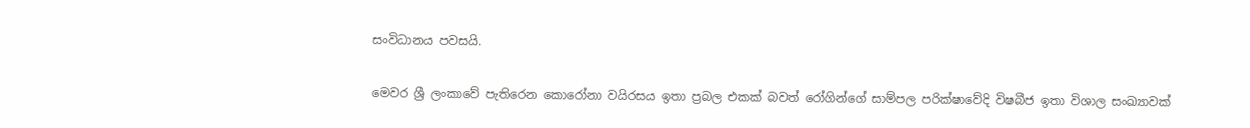සංවිධානය පවසයි.

මෙවර ශ්‍රී ලංකාවේ පැතිරෙන කොරෝනා වයිරසය ඉතා ප්‍රබල එකක් බවත් රෝගින්ගේ සාම්පල පරික්ෂාවේදි විෂබීජ ඉතා විශාල සංඛ්‍යාවක්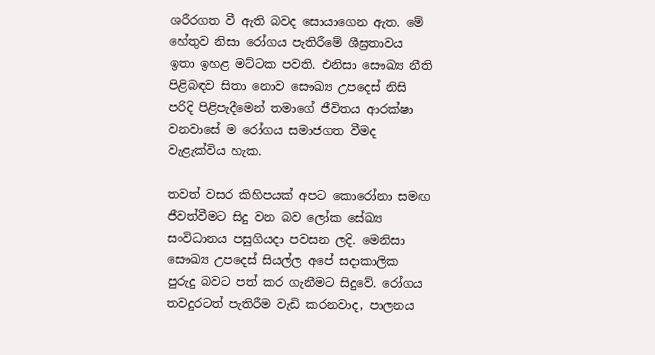ශරීරගත වී ඇති බවද සොයාගෙන ඇත. මේ හේතුව නිසා රෝගය පැතිරීමේ ශීඝ්‍රතාවය ඉතා ඉහළ මට්ටක පවති. එනිසා සෞඛ්‍ය නීති පිළිබඳව සිතා නොව සෞඛ්‍ය උපදෙස් නිසි පරිදි පිළිපැදීමෙන් තමාගේ ජීවිතය ආරක්ෂා වනවාසේ ම රෝගය සමාජගත වීමද වැළැක්විය හැක.

තවත් වසර කිහිපයක් අපට කොරෝනා සමඟ ජීවත්වීමට සිදු වන බව ලෝක සේඛ්‍ය සංවිධානය පසුගියදා පවසන ලදි. මෙනිසා සෞඛ්‍ය උපදෙස් සියල්ල අපේ සදාකාලික පුරුදු බවට පත් කර ගැනීමට සිදුවේ. රෝගය තවදුරටත් පැතිරීම වැඩි කරනවාද, පාලනය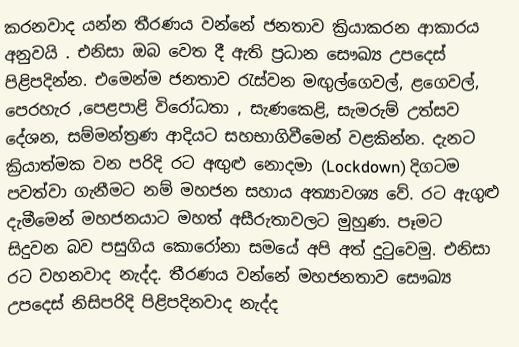කරනවාද යන්න තීරණය වන්නේ ජනතාව ක්‍රියාකරන ආකාරය අනුවයි . එනිසා ඔබ වෙත දී ඇති ප්‍රධාන සෞඛ්‍ය උපදෙස් පිළිපදින්න. එමෙන්ම ජනතාව රැස්වන මඟුල්ගෙවල්, ළගෙවල්, පෙරහැර ,පෙළපාළි විරෝධතා , සැණකෙළි, සැමරුම් උත්සව දේශන, සම්මන්ත්‍රණ ආදියට සහභාගිවීමෙන් වළකින්න. දැනට ක්‍රියාත්මක වන පරිදි රට අඟුළු නොදමා (Lockdown) දිගටම පවත්වා ගැනීමට නම් මහජන සහාය අත්‍යාවශ්‍ය වේ. රට ඇගුළු දැමීමෙන් මහජනයාට මහත් අසීරුතාවලට මුහුණ. පෑමට සිදුවන බව පසුගිය කොරෝනා සමයේ අපි අත් දුටුවෙමු. එනිසා රට වහනවාද නැද්ද. තීරණය වන්නේ මහජනතාව සෞඛ්‍ය උපදෙස් නිසිපරිදි පිළිපදිනවාද නැද්ද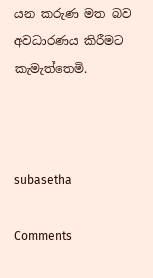යන කරුණ මත බව අවධාරණය කිරීමට කැමැත්තෙමි.



subasetha

Comments